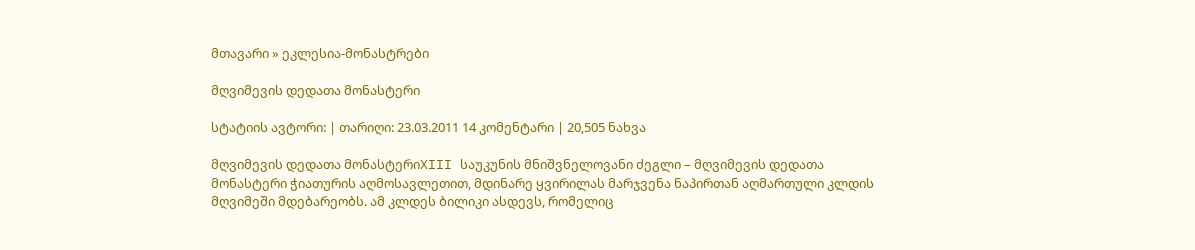მთავარი » ეკლესია-მონასტრები

მღვიმევის დედათა მონასტერი

სტატიის ავტორი: | თარიღი: 23.03.2011 14 კომენტარი | 20,505 ნახვა

მღვიმევის დედათა მონასტერიXIII საუკუნის მნიშვნელოვანი ძეგლი – მღვიმევის დედათა მონასტერი ჭიათურის აღმოსავლეთით, მდინარე ყვირილას მარჯვენა ნაპირთან აღმართული კლდის მღვიმეში მდებარეობს. ამ კლდეს ბილიკი ასდევს, რომელიც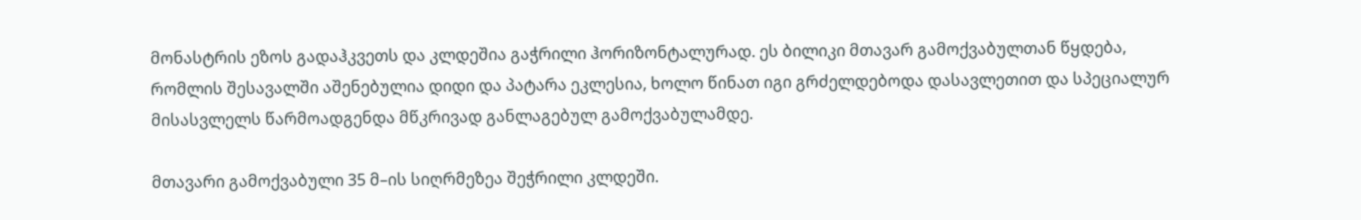მონასტრის ეზოს გადაჰკვეთს და კლდეშია გაჭრილი ჰორიზონტალურად. ეს ბილიკი მთავარ გამოქვაბულთან წყდება, რომლის შესავალში აშენებულია დიდი და პატარა ეკლესია, ხოლო წინათ იგი გრძელდებოდა დასავლეთით და სპეციალურ მისასვლელს წარმოადგენდა მწკრივად განლაგებულ გამოქვაბულამდე.

მთავარი გამოქვაბული 35 მ–ის სიღრმეზეა შეჭრილი კლდეში.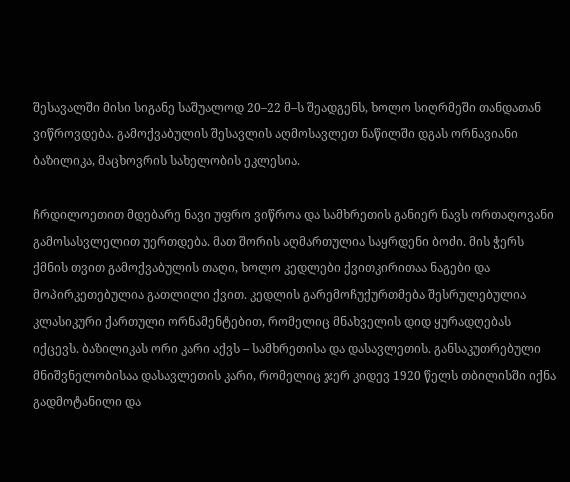შესავალში მისი სიგანე საშუალოდ 20–22 მ–ს შეადგენს, ხოლო სიღრმეში თანდათან ვიწროვდება. გამოქვაბულის შესავლის აღმოსავლეთ ნაწილში დგას ორნავიანი ბაზილიკა, მაცხოვრის სახელობის ეკლესია.

ჩრდილოეთით მდებარე ნავი უფრო ვიწროა და სამხრეთის განიერ ნავს ორთაღოვანი გამოსასვლელით უერთდება. მათ შორის აღმართულია საყრდენი ბოძი. მის ჭერს ქმნის თვით გამოქვაბულის თაღი, ხოლო კედლები ქვითკირითაა ნაგები და მოპირკეთებულია გათლილი ქვით. კედლის გარემოჩუქურთმება შესრულებულია კლასიკური ქართული ორნამენტებით, რომელიც მნახველის დიდ ყურადღებას იქცევს. ბაზილიკას ორი კარი აქვს – სამხრეთისა და დასავლეთის. განსაკუთრებული მნიშვნელობისაა დასავლეთის კარი, რომელიც ჯერ კიდევ 1920 წელს თბილისში იქნა გადმოტანილი და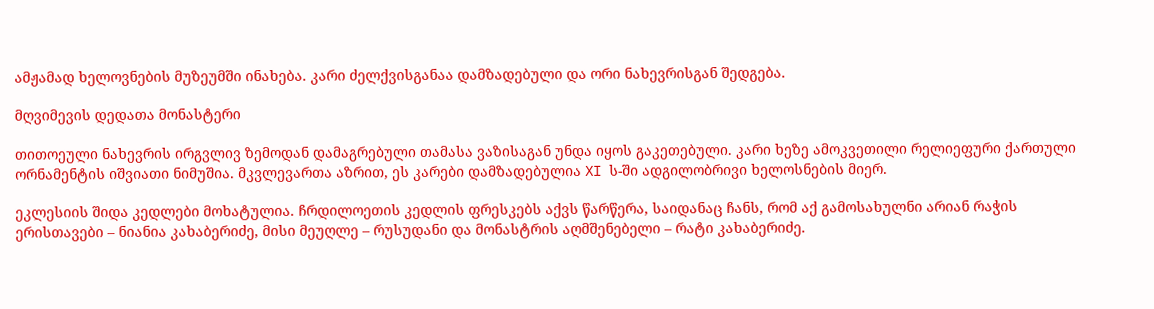ამჟამად ხელოვნების მუზეუმში ინახება. კარი ძელქვისგანაა დამზადებული და ორი ნახევრისგან შედგება.

მღვიმევის დედათა მონასტერი

თითოეული ნახევრის ირგვლივ ზემოდან დამაგრებული თამასა ვაზისაგან უნდა იყოს გაკეთებული. კარი ხეზე ამოკვეთილი რელიეფური ქართული ორნამენტის იშვიათი ნიმუშია. მკვლევართა აზრით, ეს კარები დამზადებულია XI ს-ში ადგილობრივი ხელოსნების მიერ.

ეკლესიის შიდა კედლები მოხატულია. ჩრდილოეთის კედლის ფრესკებს აქვს წარწერა, საიდანაც ჩანს, რომ აქ გამოსახულნი არიან რაჭის ერისთავები – ნიანია კახაბერიძე, მისი მეუღლე – რუსუდანი და მონასტრის აღმშენებელი – რატი კახაბერიძე.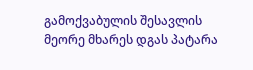გამოქვაბულის შესავლის მეორე მხარეს დგას პატარა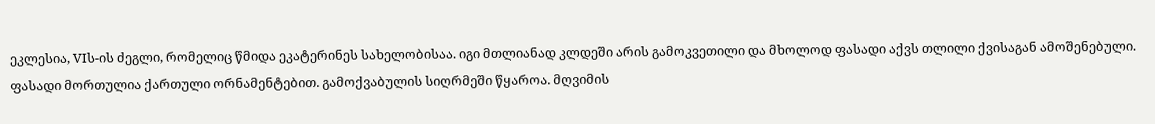ეკლესია, VIს-ის ძეგლი, რომელიც წმიდა ეკატერინეს სახელობისაა. იგი მთლიანად კლდეში არის გამოკვეთილი და მხოლოდ ფასადი აქვს თლილი ქვისაგან ამოშენებული. ფასადი მორთულია ქართული ორნამენტებით. გამოქვაბულის სიღრმეში წყაროა. მღვიმის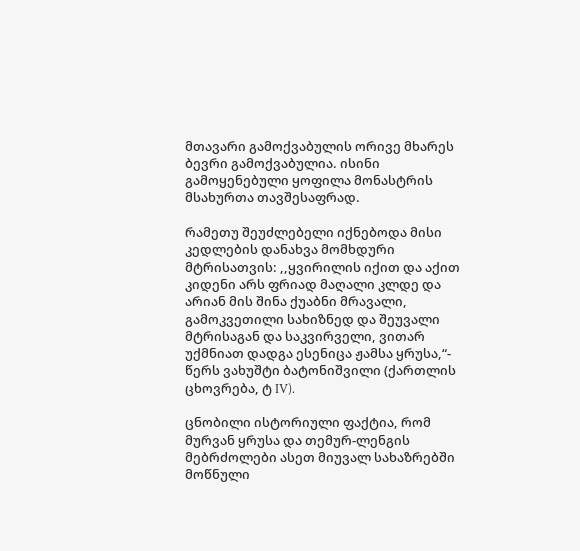მთავარი გამოქვაბულის ორივე მხარეს ბევრი გამოქვაბულია. ისინი გამოყენებული ყოფილა მონასტრის მსახურთა თავშესაფრად.

რამეთუ შეუძლებელი იქნებოდა მისი კედლების დანახვა მომხდური მტრისათვის: ,,ყვირილის იქით და აქით კიდენი არს ფრიად მაღალი კლდე და არიან მის შინა ქუაბნი მრავალი, გამოკვეთილი სახიზნედ და შეუვალი მტრისაგან და საკვირველი, ვითარ უქმნიათ დადგა ესენიცა ჟამსა ყრუსა,“- წერს ვახუშტი ბატონიშვილი (ქართლის ცხოვრება, ტ IV).

ცნობილი ისტორიული ფაქტია, რომ მურვან ყრუსა და თემურ-ლენგის მებრძოლები ასეთ მიუვალ სახაზრებში მოწნული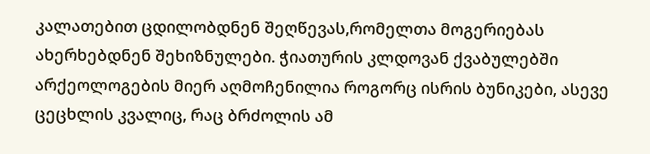კალათებით ცდილობდნენ შეღწევას,რომელთა მოგერიებას ახერხებდნენ შეხიზნულები. ჭიათურის კლდოვან ქვაბულებში არქეოლოგების მიერ აღმოჩენილია როგორც ისრის ბუნიკები, ასევე ცეცხლის კვალიც, რაც ბრძოლის ამ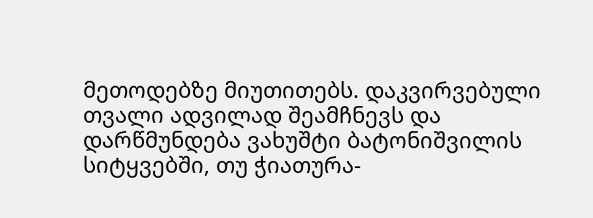მეთოდებზე მიუთითებს. დაკვირვებული თვალი ადვილად შეამჩნევს და დარწმუნდება ვახუშტი ბატონიშვილის სიტყვებში, თუ ჭიათურა-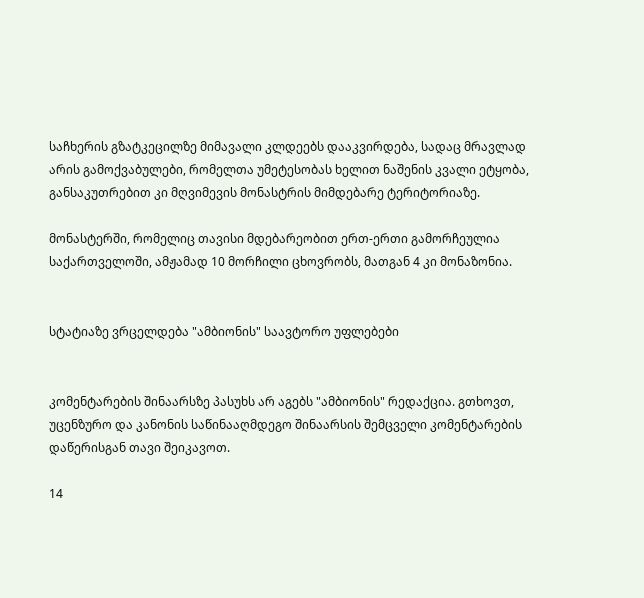საჩხერის გზატკეცილზე მიმავალი კლდეებს დააკვირდება, სადაც მრავლად არის გამოქვაბულები, რომელთა უმეტესობას ხელით ნაშენის კვალი ეტყობა, განსაკუთრებით კი მღვიმევის მონასტრის მიმდებარე ტერიტორიაზე.

მონასტერში, რომელიც თავისი მდებარეობით ერთ-ერთი გამორჩეულია საქართველოში, ამჟამად 10 მორჩილი ცხოვრობს, მათგან 4 კი მონაზონია.


სტატიაზე ვრცელდება "ამბიონის" საავტორო უფლებები


კომენტარების შინაარსზე პასუხს არ აგებს "ამბიონის" რედაქცია. გთხოვთ, უცენზურო და კანონის საწინააღმდეგო შინაარსის შემცველი კომენტარების დაწერისგან თავი შეიკავოთ.

14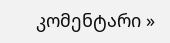კომენტარი »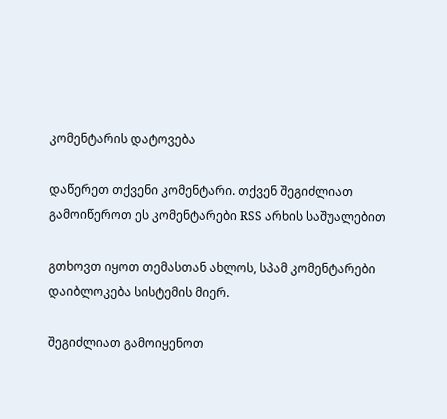კომენტარის დატოვება

დაწერეთ თქვენი კომენტარი. თქვენ შეგიძლიათ გამოიწეროთ ეს კომენტარები RSS არხის საშუალებით

გთხოვთ იყოთ თემასთან ახლოს, სპამ კომენტარები დაიბლოკება სისტემის მიერ.

შეგიძლიათ გამოიყენოთ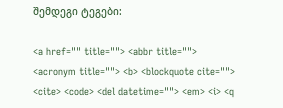შემდეგი ტეგები:

<a href="" title=""> <abbr title=""> <acronym title=""> <b> <blockquote cite=""> <cite> <code> <del datetime=""> <em> <i> <q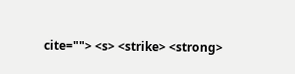cite=""> <s> <strike> <strong>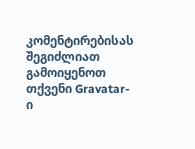კომენტირებისას შეგიძლიათ გამოიყენოთ თქვენი Gravatar-ი